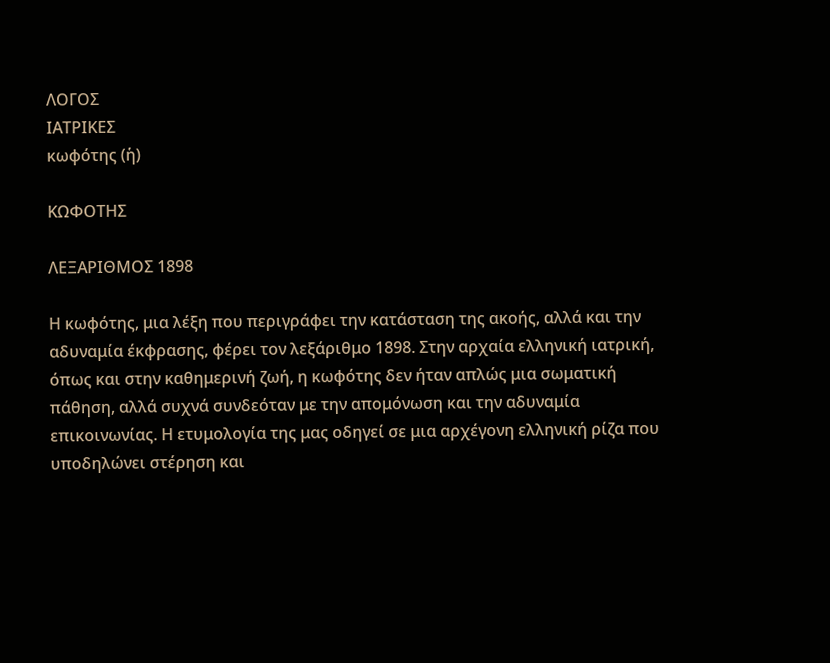ΛΟΓΟΣ
ΙΑΤΡΙΚΕΣ
κωφότης (ἡ)

ΚΩΦΟΤΗΣ

ΛΕΞΑΡΙΘΜΟΣ 1898

Η κωφότης, μια λέξη που περιγράφει την κατάσταση της ακοής, αλλά και την αδυναμία έκφρασης, φέρει τον λεξάριθμο 1898. Στην αρχαία ελληνική ιατρική, όπως και στην καθημερινή ζωή, η κωφότης δεν ήταν απλώς μια σωματική πάθηση, αλλά συχνά συνδεόταν με την απομόνωση και την αδυναμία επικοινωνίας. Η ετυμολογία της μας οδηγεί σε μια αρχέγονη ελληνική ρίζα που υποδηλώνει στέρηση και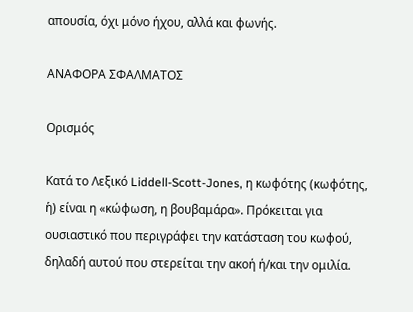απουσία, όχι μόνο ήχου, αλλά και φωνής.

ΑΝΑΦΟΡΑ ΣΦΑΛΜΑΤΟΣ

Ορισμός

Κατά το Λεξικό Liddell-Scott-Jones, η κωφότης (κωφότης, ἡ) είναι η «κώφωση, η βουβαμάρα». Πρόκειται για ουσιαστικό που περιγράφει την κατάσταση του κωφού, δηλαδή αυτού που στερείται την ακοή ή/και την ομιλία.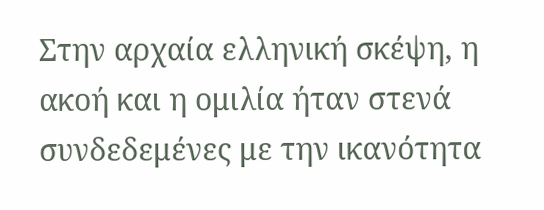Στην αρχαία ελληνική σκέψη, η ακοή και η ομιλία ήταν στενά συνδεδεμένες με την ικανότητα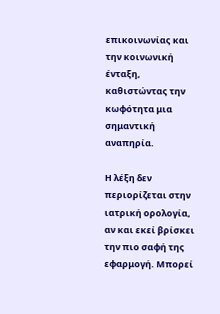επικοινωνίας και την κοινωνική ένταξη, καθιστώντας την κωφότητα μια σημαντική αναπηρία.

Η λέξη δεν περιορίζεται στην ιατρική ορολογία, αν και εκεί βρίσκει την πιο σαφή της εφαρμογή. Μπορεί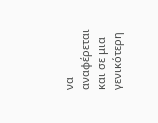να αναφέρεται και σε μια γενικότερη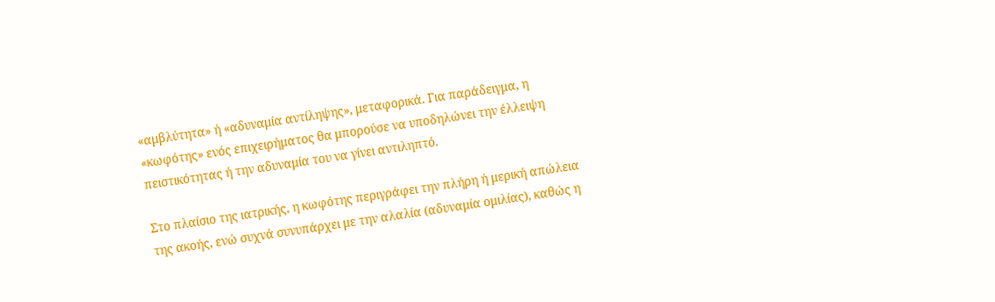«αμβλύτητα» ή «αδυναμία αντίληψης», μεταφορικά. Για παράδειγμα, η «κωφότης» ενός επιχειρήματος θα μπορούσε να υποδηλώνει την έλλειψη πειστικότητας ή την αδυναμία του να γίνει αντιληπτό.

Στο πλαίσιο της ιατρικής, η κωφότης περιγράφει την πλήρη ή μερική απώλεια της ακοής, ενώ συχνά συνυπάρχει με την αλαλία (αδυναμία ομιλίας), καθώς η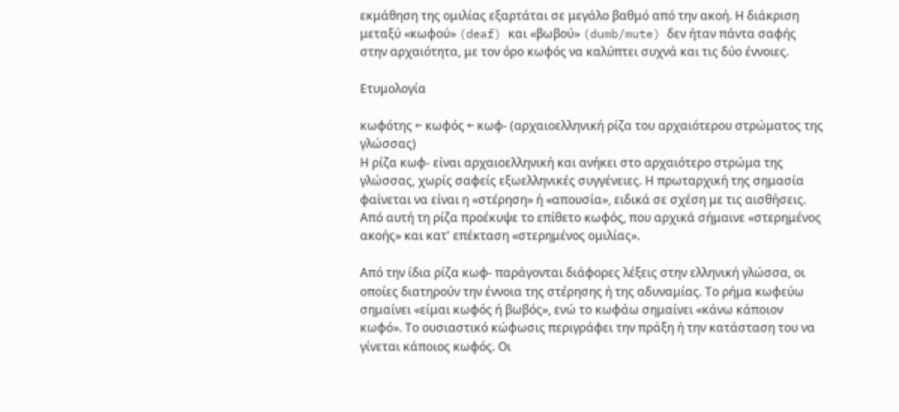εκμάθηση της ομιλίας εξαρτάται σε μεγάλο βαθμό από την ακοή. Η διάκριση μεταξύ «κωφού» (deaf) και «βωβού» (dumb/mute) δεν ήταν πάντα σαφής στην αρχαιότητα, με τον όρο κωφός να καλύπτει συχνά και τις δύο έννοιες.

Ετυμολογία

κωφότης ← κωφός ← κωφ- (αρχαιοελληνική ρίζα του αρχαιότερου στρώματος της γλώσσας)
Η ρίζα κωφ- είναι αρχαιοελληνική και ανήκει στο αρχαιότερο στρώμα της γλώσσας, χωρίς σαφείς εξωελληνικές συγγένειες. Η πρωταρχική της σημασία φαίνεται να είναι η «στέρηση» ή «απουσία», ειδικά σε σχέση με τις αισθήσεις. Από αυτή τη ρίζα προέκυψε το επίθετο κωφός, που αρχικά σήμαινε «στερημένος ακοής» και κατ' επέκταση «στερημένος ομιλίας».

Από την ίδια ρίζα κωφ- παράγονται διάφορες λέξεις στην ελληνική γλώσσα, οι οποίες διατηρούν την έννοια της στέρησης ή της αδυναμίας. Το ρήμα κωφεύω σημαίνει «είμαι κωφός ή βωβός», ενώ το κωφάω σημαίνει «κάνω κάποιον κωφό». Το ουσιαστικό κώφωσις περιγράφει την πράξη ή την κατάσταση του να γίνεται κάποιος κωφός. Οι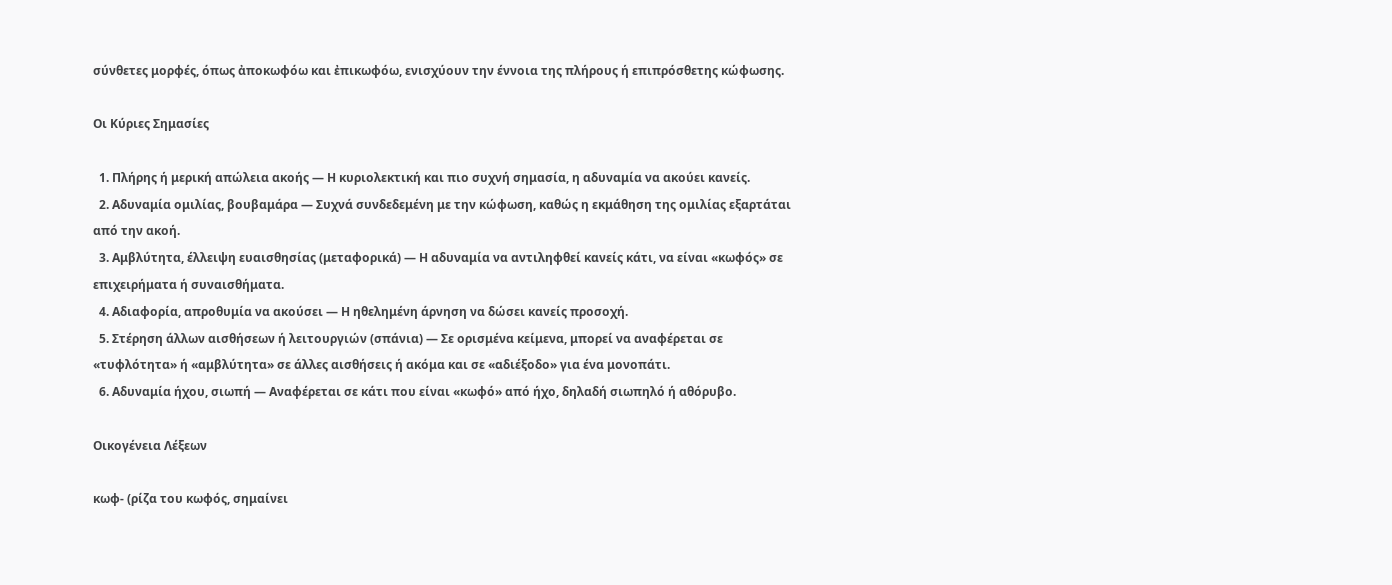σύνθετες μορφές, όπως ἀποκωφόω και ἐπικωφόω, ενισχύουν την έννοια της πλήρους ή επιπρόσθετης κώφωσης.

Οι Κύριες Σημασίες

  1. Πλήρης ή μερική απώλεια ακοής — Η κυριολεκτική και πιο συχνή σημασία, η αδυναμία να ακούει κανείς.
  2. Αδυναμία ομιλίας, βουβαμάρα — Συχνά συνδεδεμένη με την κώφωση, καθώς η εκμάθηση της ομιλίας εξαρτάται από την ακοή.
  3. Αμβλύτητα, έλλειψη ευαισθησίας (μεταφορικά) — Η αδυναμία να αντιληφθεί κανείς κάτι, να είναι «κωφός» σε επιχειρήματα ή συναισθήματα.
  4. Αδιαφορία, απροθυμία να ακούσει — Η ηθελημένη άρνηση να δώσει κανείς προσοχή.
  5. Στέρηση άλλων αισθήσεων ή λειτουργιών (σπάνια) — Σε ορισμένα κείμενα, μπορεί να αναφέρεται σε «τυφλότητα» ή «αμβλύτητα» σε άλλες αισθήσεις ή ακόμα και σε «αδιέξοδο» για ένα μονοπάτι.
  6. Αδυναμία ήχου, σιωπή — Αναφέρεται σε κάτι που είναι «κωφό» από ήχο, δηλαδή σιωπηλό ή αθόρυβο.

Οικογένεια Λέξεων

κωφ- (ρίζα του κωφός, σημαίνει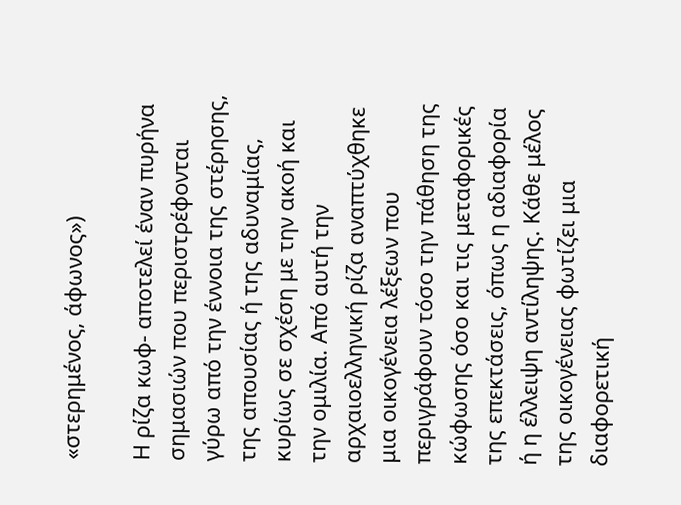«στερημένος, άφωνος»)

Η ρίζα κωφ- αποτελεί έναν πυρήνα σημασιών που περιστρέφονται γύρω από την έννοια της στέρησης, της απουσίας ή της αδυναμίας, κυρίως σε σχέση με την ακοή και την ομιλία. Από αυτή την αρχαιοελληνική ρίζα αναπτύχθηκε μια οικογένεια λέξεων που περιγράφουν τόσο την πάθηση της κώφωσης όσο και τις μεταφορικές της επεκτάσεις, όπως η αδιαφορία ή η έλλειψη αντίληψης. Κάθε μέλος της οικογένειας φωτίζει μια διαφορετική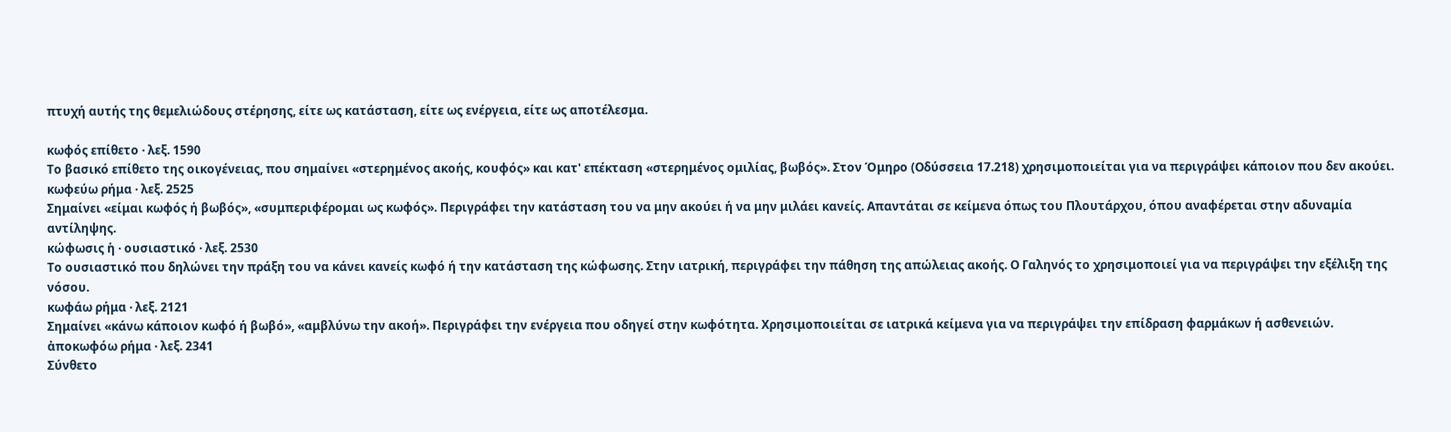πτυχή αυτής της θεμελιώδους στέρησης, είτε ως κατάσταση, είτε ως ενέργεια, είτε ως αποτέλεσμα.

κωφός επίθετο · λεξ. 1590
Το βασικό επίθετο της οικογένειας, που σημαίνει «στερημένος ακοής, κουφός» και κατ' επέκταση «στερημένος ομιλίας, βωβός». Στον Όμηρο (Οδύσσεια 17.218) χρησιμοποιείται για να περιγράψει κάποιον που δεν ακούει.
κωφεύω ρήμα · λεξ. 2525
Σημαίνει «είμαι κωφός ή βωβός», «συμπεριφέρομαι ως κωφός». Περιγράφει την κατάσταση του να μην ακούει ή να μην μιλάει κανείς. Απαντάται σε κείμενα όπως του Πλουτάρχου, όπου αναφέρεται στην αδυναμία αντίληψης.
κώφωσις ἡ · ουσιαστικό · λεξ. 2530
Το ουσιαστικό που δηλώνει την πράξη του να κάνει κανείς κωφό ή την κατάσταση της κώφωσης. Στην ιατρική, περιγράφει την πάθηση της απώλειας ακοής. Ο Γαληνός το χρησιμοποιεί για να περιγράψει την εξέλιξη της νόσου.
κωφάω ρήμα · λεξ. 2121
Σημαίνει «κάνω κάποιον κωφό ή βωβό», «αμβλύνω την ακοή». Περιγράφει την ενέργεια που οδηγεί στην κωφότητα. Χρησιμοποιείται σε ιατρικά κείμενα για να περιγράψει την επίδραση φαρμάκων ή ασθενειών.
ἀποκωφόω ρήμα · λεξ. 2341
Σύνθετο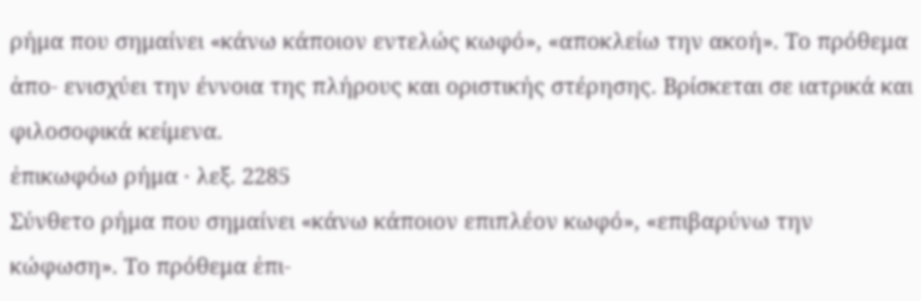ρήμα που σημαίνει «κάνω κάποιον εντελώς κωφό», «αποκλείω την ακοή». Το πρόθεμα ἀπο- ενισχύει την έννοια της πλήρους και οριστικής στέρησης. Βρίσκεται σε ιατρικά και φιλοσοφικά κείμενα.
ἐπικωφόω ρήμα · λεξ. 2285
Σύνθετο ρήμα που σημαίνει «κάνω κάποιον επιπλέον κωφό», «επιβαρύνω την κώφωση». Το πρόθεμα ἐπι-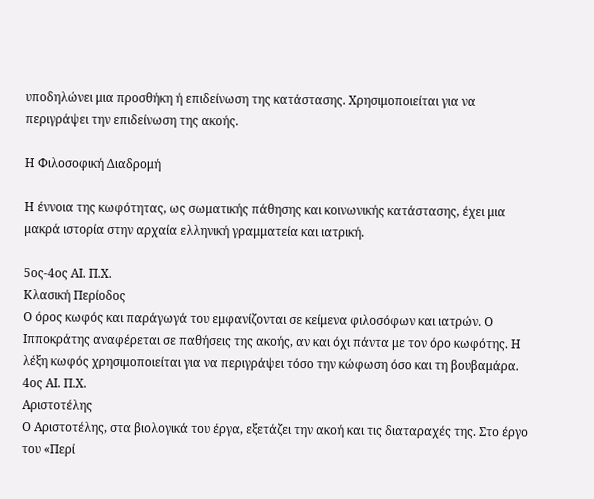υποδηλώνει μια προσθήκη ή επιδείνωση της κατάστασης. Χρησιμοποιείται για να περιγράψει την επιδείνωση της ακοής.

Η Φιλοσοφική Διαδρομή

Η έννοια της κωφότητας, ως σωματικής πάθησης και κοινωνικής κατάστασης, έχει μια μακρά ιστορία στην αρχαία ελληνική γραμματεία και ιατρική.

5ος-4ος ΑΙ. Π.Χ.
Κλασική Περίοδος
Ο όρος κωφός και παράγωγά του εμφανίζονται σε κείμενα φιλοσόφων και ιατρών. Ο Ιπποκράτης αναφέρεται σε παθήσεις της ακοής, αν και όχι πάντα με τον όρο κωφότης. Η λέξη κωφός χρησιμοποιείται για να περιγράψει τόσο την κώφωση όσο και τη βουβαμάρα.
4ος ΑΙ. Π.Χ.
Αριστοτέλης
Ο Αριστοτέλης, στα βιολογικά του έργα, εξετάζει την ακοή και τις διαταραχές της. Στο έργο του «Περί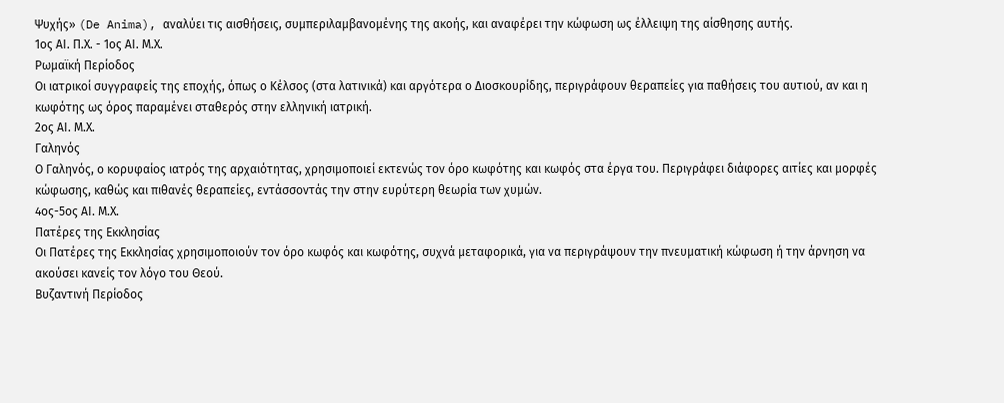Ψυχής» (De Anima), αναλύει τις αισθήσεις, συμπεριλαμβανομένης της ακοής, και αναφέρει την κώφωση ως έλλειψη της αίσθησης αυτής.
1ος ΑΙ. Π.Χ. - 1ος ΑΙ. Μ.Χ.
Ρωμαϊκή Περίοδος
Οι ιατρικοί συγγραφείς της εποχής, όπως ο Κέλσος (στα λατινικά) και αργότερα ο Διοσκουρίδης, περιγράφουν θεραπείες για παθήσεις του αυτιού, αν και η κωφότης ως όρος παραμένει σταθερός στην ελληνική ιατρική.
2ος ΑΙ. Μ.Χ.
Γαληνός
Ο Γαληνός, ο κορυφαίος ιατρός της αρχαιότητας, χρησιμοποιεί εκτενώς τον όρο κωφότης και κωφός στα έργα του. Περιγράφει διάφορες αιτίες και μορφές κώφωσης, καθώς και πιθανές θεραπείες, εντάσσοντάς την στην ευρύτερη θεωρία των χυμών.
4ος-5ος ΑΙ. Μ.Χ.
Πατέρες της Εκκλησίας
Οι Πατέρες της Εκκλησίας χρησιμοποιούν τον όρο κωφός και κωφότης, συχνά μεταφορικά, για να περιγράψουν την πνευματική κώφωση ή την άρνηση να ακούσει κανείς τον λόγο του Θεού.
Βυζαντινή Περίοδος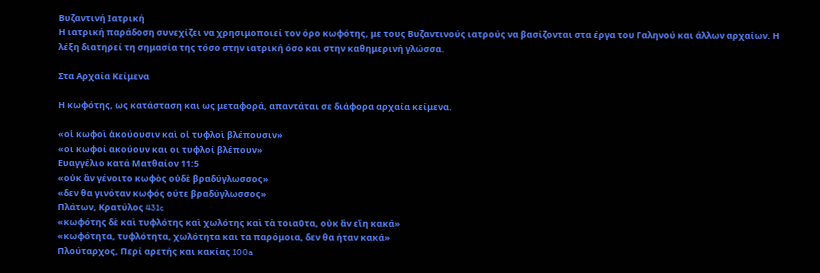Βυζαντινή Ιατρική
Η ιατρική παράδοση συνεχίζει να χρησιμοποιεί τον όρο κωφότης, με τους Βυζαντινούς ιατρούς να βασίζονται στα έργα του Γαληνού και άλλων αρχαίων. Η λέξη διατηρεί τη σημασία της τόσο στην ιατρική όσο και στην καθημερινή γλώσσα.

Στα Αρχαία Κείμενα

Η κωφότης, ως κατάσταση και ως μεταφορά, απαντάται σε διάφορα αρχαία κείμενα.

«οἱ κωφοὶ ἀκούουσιν καὶ οἱ τυφλοὶ βλέπουσιν»
«οι κωφοί ακούουν και οι τυφλοί βλέπουν»
Ευαγγέλιο κατά Ματθαίον 11:5
«οὐκ ἂν γένοιτο κωφὸς οὐδὲ βραδύγλωσσος»
«δεν θα γινόταν κωφός ούτε βραδύγλωσσος»
Πλάτων, Κρατύλος 431c
«κωφότης δὲ καὶ τυφλότης καὶ χωλότης καὶ τὰ τοιαῦτα, οὐκ ἂν εἴη κακά»
«κωφότητα, τυφλότητα, χωλότητα και τα παρόμοια, δεν θα ήταν κακά»
Πλούταρχος, Περί αρετής και κακίας 100a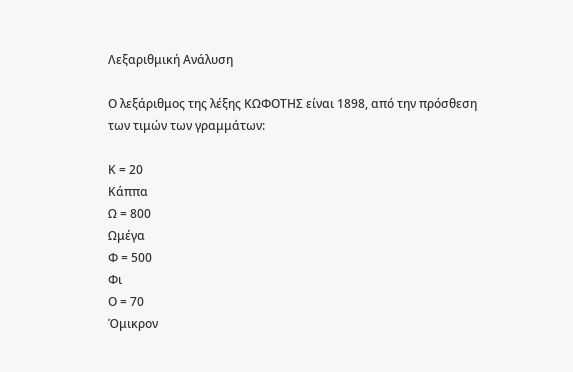Λεξαριθμική Ανάλυση

Ο λεξάριθμος της λέξης ΚΩΦΟΤΗΣ είναι 1898, από την πρόσθεση των τιμών των γραμμάτων:

Κ = 20
Κάππα
Ω = 800
Ωμέγα
Φ = 500
Φι
Ο = 70
Όμικρον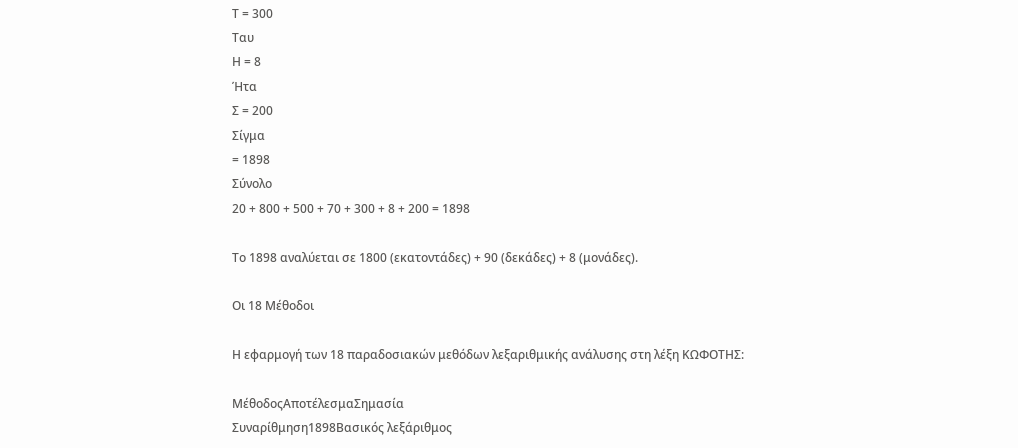Τ = 300
Ταυ
Η = 8
Ήτα
Σ = 200
Σίγμα
= 1898
Σύνολο
20 + 800 + 500 + 70 + 300 + 8 + 200 = 1898

Το 1898 αναλύεται σε 1800 (εκατοντάδες) + 90 (δεκάδες) + 8 (μονάδες).

Οι 18 Μέθοδοι

Η εφαρμογή των 18 παραδοσιακών μεθόδων λεξαριθμικής ανάλυσης στη λέξη ΚΩΦΟΤΗΣ:

ΜέθοδοςΑποτέλεσμαΣημασία
Συναρίθμηση1898Βασικός λεξάριθμος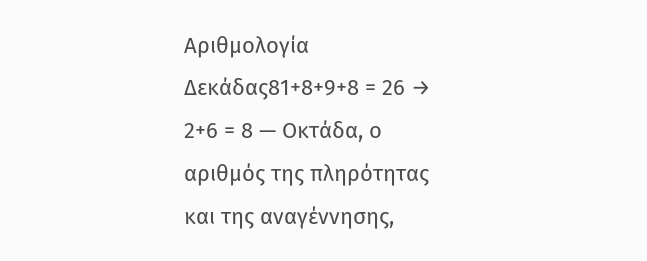Αριθμολογία Δεκάδας81+8+9+8 = 26 → 2+6 = 8 — Οκτάδα, ο αριθμός της πληρότητας και της αναγέννησης,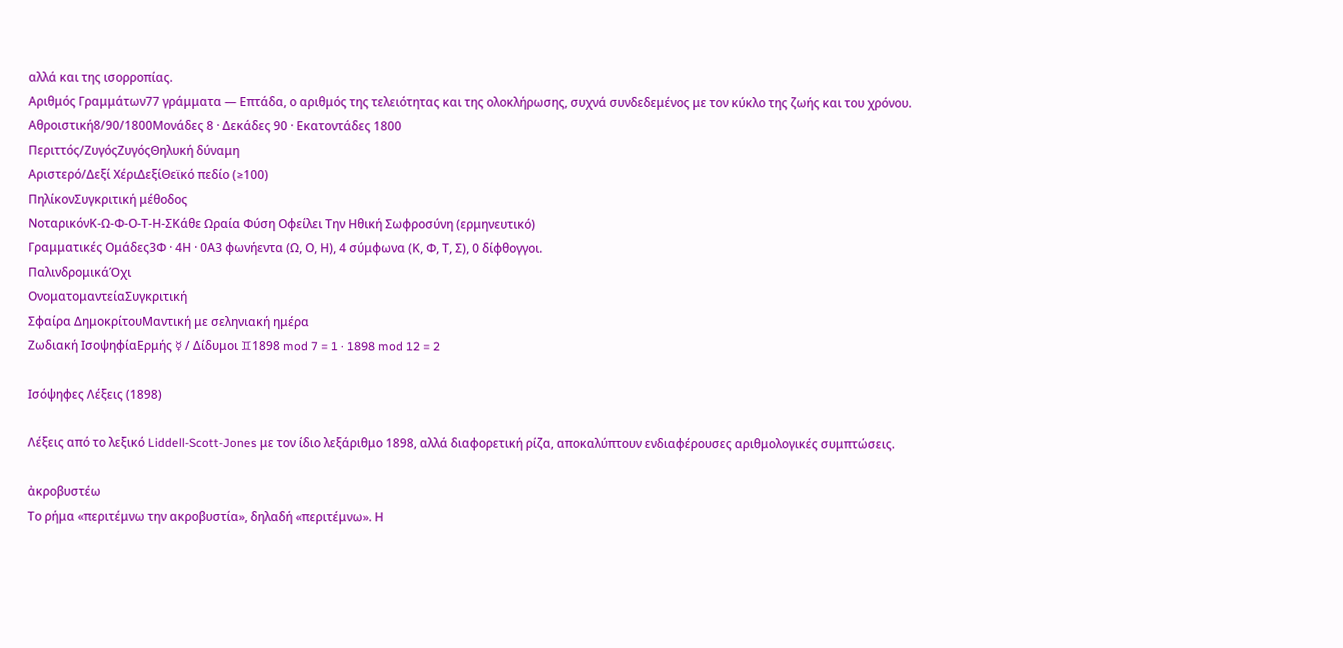αλλά και της ισορροπίας.
Αριθμός Γραμμάτων77 γράμματα — Επτάδα, ο αριθμός της τελειότητας και της ολοκλήρωσης, συχνά συνδεδεμένος με τον κύκλο της ζωής και του χρόνου.
Αθροιστική8/90/1800Μονάδες 8 · Δεκάδες 90 · Εκατοντάδες 1800
Περιττός/ΖυγόςΖυγόςΘηλυκή δύναμη
Αριστερό/Δεξί ΧέριΔεξίΘεϊκό πεδίο (≥100)
ΠηλίκονΣυγκριτική μέθοδος
ΝοταρικόνΚ-Ω-Φ-Ο-Τ-Η-ΣΚάθε Ωραία Φύση Οφείλει Την Ηθική Σωφροσύνη (ερμηνευτικό)
Γραμματικές Ομάδες3Φ · 4Η · 0Α3 φωνήεντα (Ω, Ο, Η), 4 σύμφωνα (Κ, Φ, Τ, Σ), 0 δίφθογγοι.
ΠαλινδρομικάΌχι
ΟνοματομαντείαΣυγκριτική
Σφαίρα ΔημοκρίτουΜαντική με σεληνιακή ημέρα
Ζωδιακή ΙσοψηφίαΕρμής ☿ / Δίδυμοι ♊1898 mod 7 = 1 · 1898 mod 12 = 2

Ισόψηφες Λέξεις (1898)

Λέξεις από το λεξικό Liddell-Scott-Jones με τον ίδιο λεξάριθμο 1898, αλλά διαφορετική ρίζα, αποκαλύπτουν ενδιαφέρουσες αριθμολογικές συμπτώσεις.

ἀκροβυστέω
Το ρήμα «περιτέμνω την ακροβυστία», δηλαδή «περιτέμνω». Η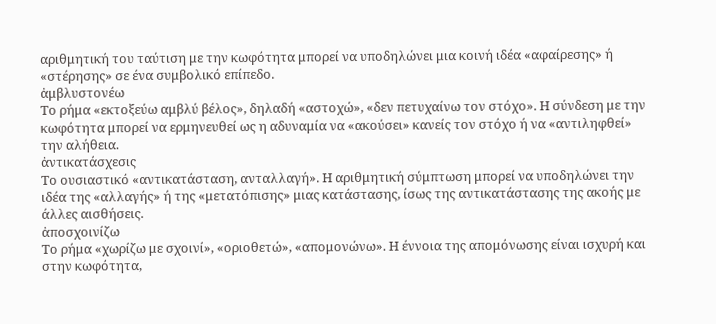αριθμητική του ταύτιση με την κωφότητα μπορεί να υποδηλώνει μια κοινή ιδέα «αφαίρεσης» ή «στέρησης» σε ένα συμβολικό επίπεδο.
ἀμβλυστονέω
Το ρήμα «εκτοξεύω αμβλύ βέλος», δηλαδή «αστοχώ», «δεν πετυχαίνω τον στόχο». Η σύνδεση με την κωφότητα μπορεί να ερμηνευθεί ως η αδυναμία να «ακούσει» κανείς τον στόχο ή να «αντιληφθεί» την αλήθεια.
ἀντικατάσχεσις
Το ουσιαστικό «αντικατάσταση, ανταλλαγή». Η αριθμητική σύμπτωση μπορεί να υποδηλώνει την ιδέα της «αλλαγής» ή της «μετατόπισης» μιας κατάστασης, ίσως της αντικατάστασης της ακοής με άλλες αισθήσεις.
ἀποσχοινίζω
Το ρήμα «χωρίζω με σχοινί», «οριοθετώ», «απομονώνω». Η έννοια της απομόνωσης είναι ισχυρή και στην κωφότητα,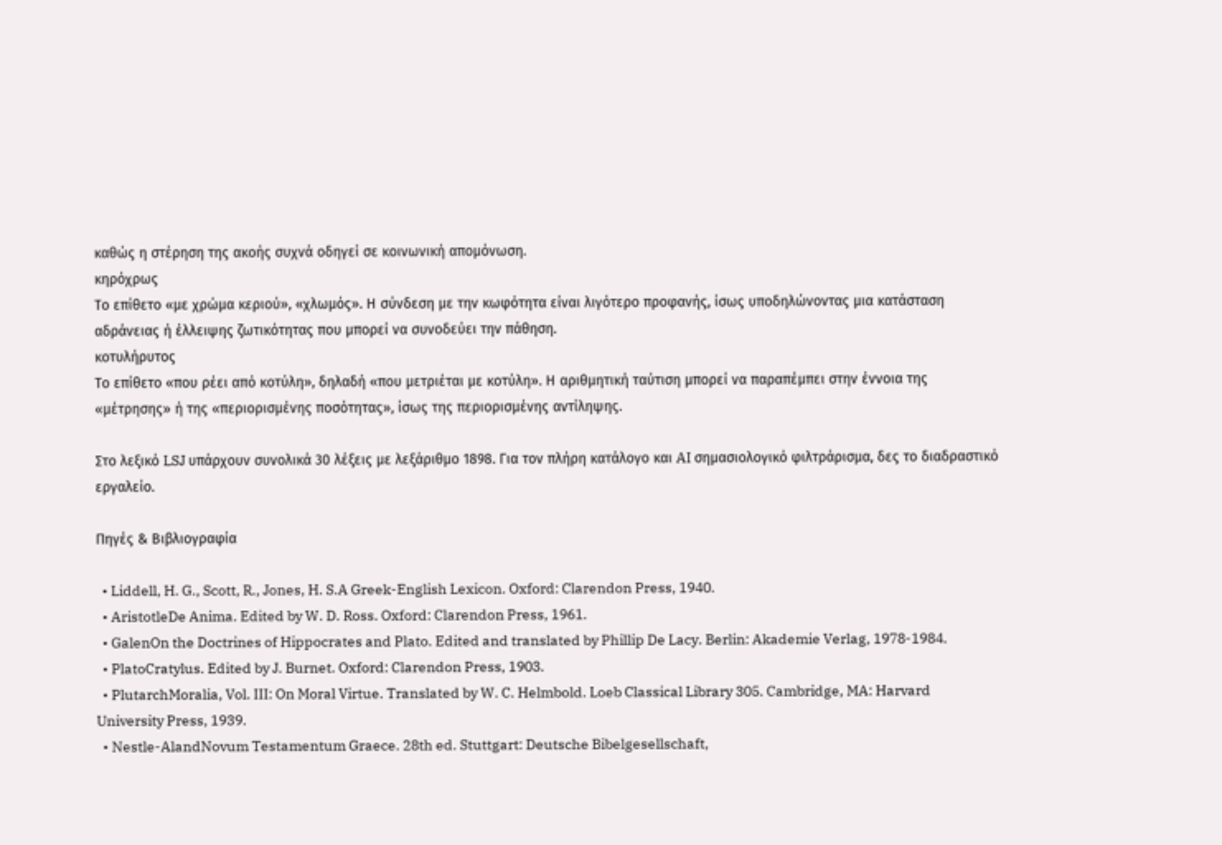καθώς η στέρηση της ακοής συχνά οδηγεί σε κοινωνική απομόνωση.
κηρόχρως
Το επίθετο «με χρώμα κεριού», «χλωμός». Η σύνδεση με την κωφότητα είναι λιγότερο προφανής, ίσως υποδηλώνοντας μια κατάσταση αδράνειας ή έλλειψης ζωτικότητας που μπορεί να συνοδεύει την πάθηση.
κοτυλήρυτος
Το επίθετο «που ρέει από κοτύλη», δηλαδή «που μετριέται με κοτύλη». Η αριθμητική ταύτιση μπορεί να παραπέμπει στην έννοια της «μέτρησης» ή της «περιορισμένης ποσότητας», ίσως της περιορισμένης αντίληψης.

Στο λεξικό LSJ υπάρχουν συνολικά 30 λέξεις με λεξάριθμο 1898. Για τον πλήρη κατάλογο και AI σημασιολογικό φιλτράρισμα, δες το διαδραστικό εργαλείο.

Πηγές & Βιβλιογραφία

  • Liddell, H. G., Scott, R., Jones, H. S.A Greek-English Lexicon. Oxford: Clarendon Press, 1940.
  • AristotleDe Anima. Edited by W. D. Ross. Oxford: Clarendon Press, 1961.
  • GalenOn the Doctrines of Hippocrates and Plato. Edited and translated by Phillip De Lacy. Berlin: Akademie Verlag, 1978-1984.
  • PlatoCratylus. Edited by J. Burnet. Oxford: Clarendon Press, 1903.
  • PlutarchMoralia, Vol. III: On Moral Virtue. Translated by W. C. Helmbold. Loeb Classical Library 305. Cambridge, MA: Harvard University Press, 1939.
  • Nestle-AlandNovum Testamentum Graece. 28th ed. Stuttgart: Deutsche Bibelgesellschaft,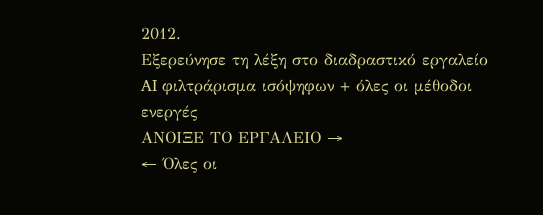2012.
Εξερεύνησε τη λέξη στο διαδραστικό εργαλείο
AI φιλτράρισμα ισόψηφων + όλες οι μέθοδοι ενεργές
ΑΝΟΙΞΕ ΤΟ ΕΡΓΑΛΕΙΟ →
← Όλες οι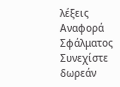λέξεις
Αναφορά Σφάλματος
Συνεχίστε δωρεάν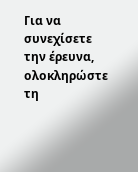Για να συνεχίσετε την έρευνα, ολοκληρώστε τη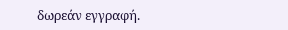δωρεάν εγγραφή.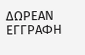ΔΩΡΕΑΝ ΕΓΓΡΑΦΗ